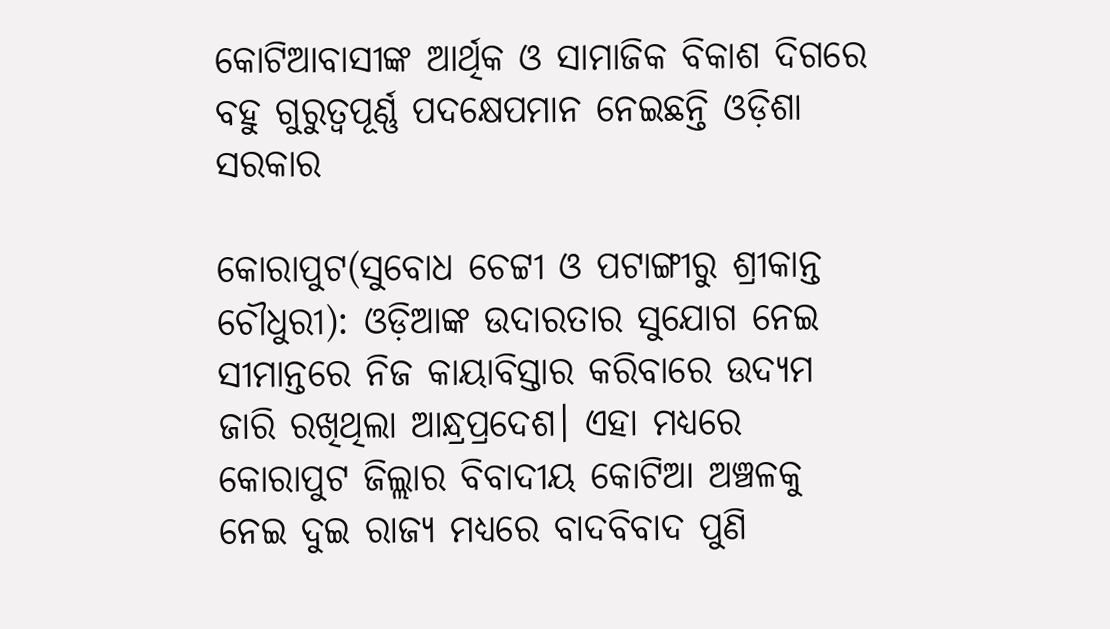କୋଟିଆବାସୀଙ୍କ ଆର୍ଥିକ ଓ ସାମାଜିକ ବିକାଶ ଦିଗରେ ବହୁ ଗୁରୁତ୍ବପୂର୍ଣ୍ଣ ପଦକ୍ଷେପମାନ ନେଇଛନ୍ତି ଓଡ଼ିଶା ସରକାର

କୋରାପୁଟ(ସୁବୋଧ ଚେଟ୍ଟୀ ଓ ପଟାଙ୍ଗୀରୁ ଶ୍ରୀକାନ୍ତ ଚୌଧୁରୀ): ଓଡ଼ିଆଙ୍କ ଉଦାରତାର ସୁଯୋଗ ନେଇ ସୀମାନ୍ତରେ ନିଜ କାୟାବିସ୍ତାର କରିବାରେ ଉଦ୍ୟମ ଜାରି ରଖିଥିଲା ଆନ୍ଧ୍ରପ୍ରଦେଶ। ଏହା ମଧ୍ୟରେ କୋରାପୁଟ ଜିଲ୍ଲାର ବିବାଦୀୟ କୋଟିଆ ଅଞ୍ଚଳକୁ ନେଇ ଦୁଇ ରାଜ୍ୟ ମଧ୍ୟରେ ବାଦବିବାଦ ପୁଣି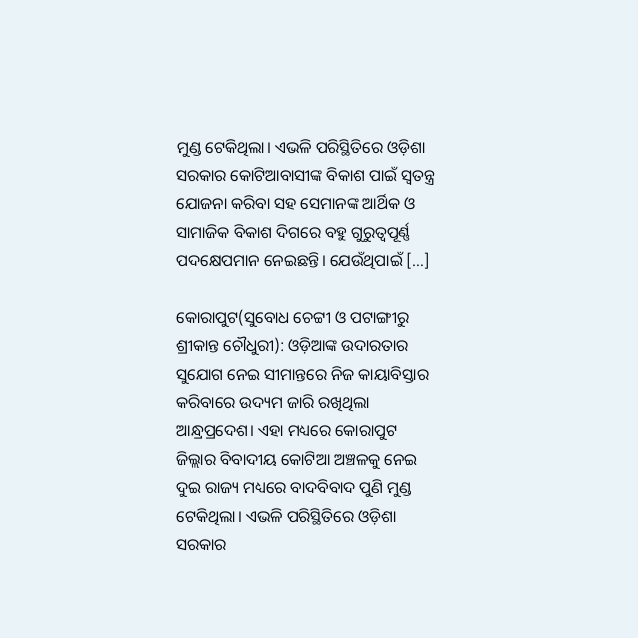ମୁଣ୍ଡ ଟେକିଥିଲା। ଏଭଳି ପରିସ୍ଥିତିରେ ଓଡ଼ିଶା ସରକାର କୋଟିଆବାସୀଙ୍କ ବିକାଶ ପାଇଁ ସ୍ବତନ୍ତ୍ର ଯୋଜନା କରିବା ସହ ସେମାନଙ୍କ ଆର୍ଥିକ ଓ ସାମାଜିକ ବିକାଶ ଦିଗରେ ବହୁ ଗୁରୁତ୍ବପୂର୍ଣ୍ଣ ପଦକ୍ଷେପମାନ ନେଇଛନ୍ତି। ଯେଉଁଥିପାଇଁ […]

କୋରାପୁଟ(ସୁବୋଧ ଚେଟ୍ଟୀ ଓ ପଟାଙ୍ଗୀରୁ ଶ୍ରୀକାନ୍ତ ଚୌଧୁରୀ): ଓଡ଼ିଆଙ୍କ ଉଦାରତାର ସୁଯୋଗ ନେଇ ସୀମାନ୍ତରେ ନିଜ କାୟାବିସ୍ତାର କରିବାରେ ଉଦ୍ୟମ ଜାରି ରଖିଥିଲା ଆନ୍ଧ୍ରପ୍ରଦେଶ। ଏହା ମଧ୍ୟରେ କୋରାପୁଟ ଜିଲ୍ଲାର ବିବାଦୀୟ କୋଟିଆ ଅଞ୍ଚଳକୁ ନେଇ ଦୁଇ ରାଜ୍ୟ ମଧ୍ୟରେ ବାଦବିବାଦ ପୁଣି ମୁଣ୍ଡ ଟେକିଥିଲା। ଏଭଳି ପରିସ୍ଥିତିରେ ଓଡ଼ିଶା ସରକାର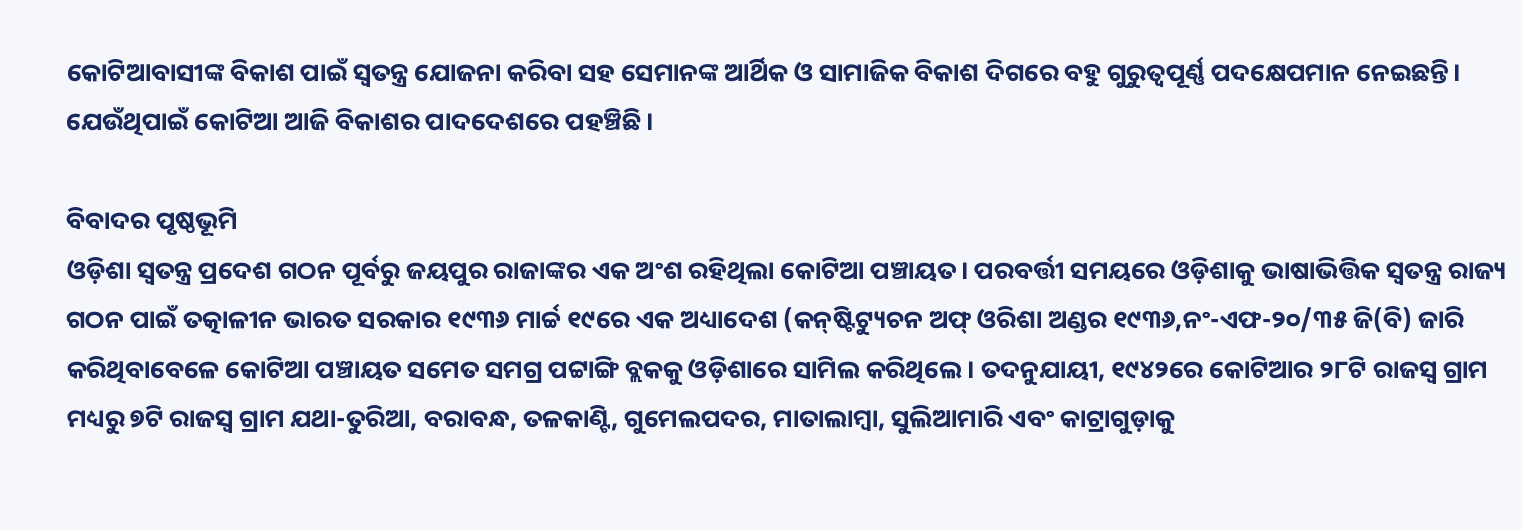କୋଟିଆବାସୀଙ୍କ ବିକାଶ ପାଇଁ ସ୍ବତନ୍ତ୍ର ଯୋଜନା କରିବା ସହ ସେମାନଙ୍କ ଆର୍ଥିକ ଓ ସାମାଜିକ ବିକାଶ ଦିଗରେ ବହୁ ଗୁରୁତ୍ବପୂର୍ଣ୍ଣ ପଦକ୍ଷେପମାନ ନେଇଛନ୍ତି। ଯେଉଁଥିପାଇଁ କୋଟିଆ ଆଜି ବିକାଶର ପାଦଦେଶରେ ପହଞ୍ଚିଛି।

ବିବାଦର ପୃଷ୍ଠଭୂମି
ଓଡ଼ିଶା ସ୍ୱତନ୍ତ୍ର ପ୍ରଦେଶ ଗଠନ ପୂର୍ବରୁ ଜୟପୁର ରାଜାଙ୍କର ଏକ ଅଂଶ ରହିଥିଲା କୋଟିଆ ପଞ୍ଚାୟତ। ପରବର୍ତ୍ତୀ ସମୟରେ ଓଡ଼ିଶାକୁ ଭାଷାଭିତ୍ତିକ ସ୍ୱତନ୍ତ୍ର ରାଜ୍ୟ ଗଠନ ପାଇଁ ତତ୍କାଳୀନ ଭାରତ ସରକାର ୧୯୩୬ ମାର୍ଚ୍ଚ ୧୯ରେ ଏକ ଅଧ୍ୟାଦେଶ (କନ୍‌ଷ୍ଟିଟ୍ୟୁଚନ ଅଫ୍‌ ଓରିଶା ଅଣ୍ଡର ୧୯୩୬,ନଂ-ଏଫ-୨୦/୩୫ ଜି(ବି) ଜାରି କରିଥିବାବେଳେ କୋଟିଆ ପଞ୍ଚାୟତ ସମେତ ସମଗ୍ର ପଟ୍ଟାଙ୍ଗି ବ୍ଲକକୁ ଓଡ଼ିଶାରେ ସାମିଲ କରିଥିଲେ। ତଦନୁଯାୟୀ, ୧୯୪୨ରେ କୋଟିଆର ୨୮ଟି ରାଜସ୍ୱ ଗ୍ରାମ ମଧ୍ୟରୁ ୭ଟି ରାଜସ୍ୱ ଗ୍ରାମ ଯଥା-ତୁରିଆ, ବରାବନ୍ଧ, ତଳକାଣ୍ଟି, ଗୁମେଲପଦର, ମାତାଲାମ୍ବା, ସୁଲିଆମାରି ଏବଂ କାଟ୍ରାଗୁଡ଼ାକୁ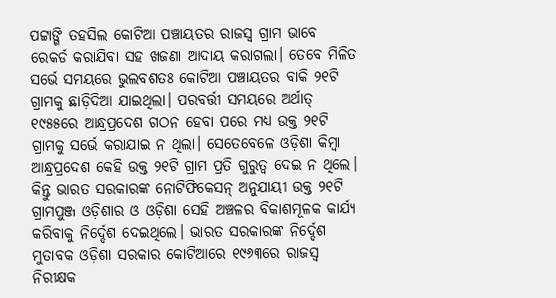ପଟ୍ଟାଙ୍ଗି ତହସିଲ କୋଟିଆ ପଞ୍ଚାୟତର ରାଜସ୍ୱ ଗ୍ରାମ ଭାବେ ରେକର୍ଡ କରାଯିବା ସହ ଖଜଣା ଆଦାୟ କରାଗଲା। ତେବେ ମିଳିତ ସର୍ଭେ ସମୟରେ ଭୁଲବଶତଃ କୋଟିଆ ପଞ୍ଚାୟତର ବାକି ୨୧ଟି ଗ୍ରାମକୁ ଛାଡ଼ିଦିଆ ଯାଇଥିଲା। ପରବର୍ତ୍ତୀ ସମୟରେ ଅର୍ଥାତ୍‌ ୧୯୫୫ରେ ଆନ୍ଧ୍ରପ୍ରଦେଶ ଗଠନ ହେବା ପରେ ମଧ୍ୟ ଉକ୍ତ ୨୧ଟି ଗ୍ରାମକୁ ସର୍ଭେ କରାଯାଇ ନ ଥିଲା। ସେତେବେଳେ ଓଡ଼ିଶା କିମ୍ବା ଆନ୍ଧ୍ରପ୍ରଦେଶ କେହି ଉକ୍ତ ୨୧ଟି ଗ୍ରାମ ପ୍ରତି ଗୁରୁତ୍ୱ ଦେଇ ନ ଥିଲେ। କିନ୍ତୁ ଭାରତ ସରକାରଙ୍କ ନୋଟିଫିକେସନ୍‌ ଅନୁଯାୟୀ ଉକ୍ତ ୨୧ଟି ଗ୍ରାମପୁଞ୍ଜ ଓଡ଼ିଶାର ଓ ଓଡ଼ିଶା ସେହି ଅଞ୍ଚଳର ବିକାଶମୂଳକ କାର୍ଯ୍ୟ କରିବାକୁ ନିର୍ଦ୍ଦେଶ ଦେଇଥିଲେ। ଭାରତ ସରକାରଙ୍କ ନିର୍ଦ୍ଦେଶ ମୁତାବକ ଓଡ଼ିଶା ସରକାର କୋଟିଆରେ ୧୯୬୩ରେ ରାଜସ୍ୱ ନିରୀକ୍ଷକ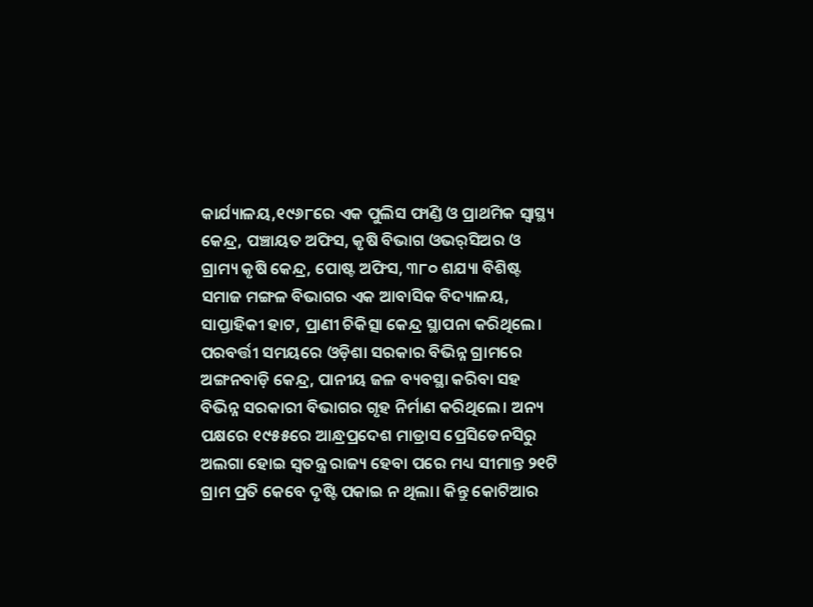କାର୍ଯ୍ୟାଳୟ,୧୯୬୮ରେ ଏକ ପୁଲିସ ଫାଣ୍ଡି ଓ ପ୍ରାଥମିକ ସ୍ୱାସ୍ଥ୍ୟ କେନ୍ଦ୍ର, ପଞ୍ଚାୟତ ଅଫିସ, କୃଷି ବିଭାଗ ଓଭର୍‌ସିଅର ଓ ଗ୍ରାମ୍ୟ କୃଷି କେନ୍ଦ୍ର, ପୋଷ୍ଟ ଅଫିସ, ୩୮୦ ଶଯ୍ୟା ବିଶିଷ୍ଟ ସମାଜ ମଙ୍ଗଳ ବିଭାଗର ଏକ ଆବାସିକ ବିଦ୍ୟାଳୟ, ସାପ୍ତାହିକୀ ହାଟ, ପ୍ରାଣୀ ଚିକିତ୍ସା କେନ୍ଦ୍ର ସ୍ଥାପନା କରିଥିଲେ। ପରବର୍ତ୍ତୀ ସମୟରେ ଓଡ଼ିଶା ସରକାର ବିଭିନ୍ନ ଗ୍ରାମରେ ଅଙ୍ଗନବାଡ଼ି କେନ୍ଦ୍ର, ପାନୀୟ ଜଳ ବ୍ୟବସ୍ଥା କରିବା ସହ ବିଭିନ୍ନ ସରକାରୀ ବିଭାଗର ଗୃହ ନିର୍ମାଣ କରିଥିଲେ। ଅନ୍ୟ ପକ୍ଷରେ ୧୯୫୫ରେ ଆନ୍ଧ୍ରପ୍ରଦେଶ ମାଡ୍ରାସ ପ୍ରେସିଡେନସିରୁ ଅଲଗା ହୋଇ ସ୍ୱତନ୍ତ୍ର ରାଜ୍ୟ ହେବା ପରେ ମଧ୍ୟ ସୀମାନ୍ତ ୨୧ଟି ଗ୍ରାମ ପ୍ରତି କେବେ ଦୃଷ୍ଟି ପକାଇ ନ ଥିଲା। କିନ୍ତୁ କୋଟିଆର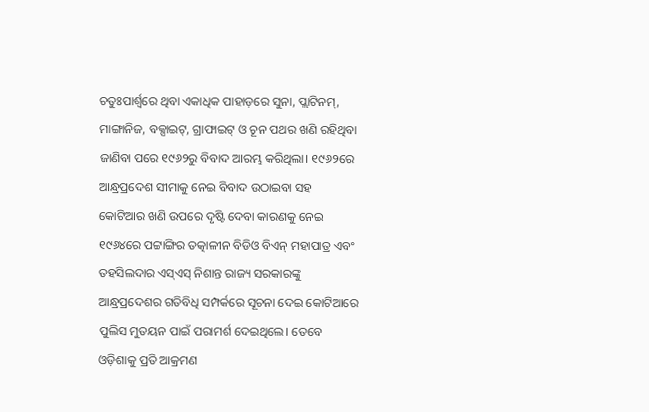ଚତୁଃପାର୍ଶ୍ବରେ ଥିବା ଏକାଧିକ ପାହାଡ଼ରେ ସୁନା, ପ୍ଲାଟିନମ୍‌, ମାଙ୍ଗାନିଜ, ବକ୍ସାଇଟ୍‌, ଗ୍ରାଫାଇଟ୍‌ ଓ ଚୂନ ପଥର ଖଣି ରହିଥିବା ଜାଣିବା ପରେ ୧୯୬୨ରୁ ବିବାଦ ଆରମ୍ଭ କରିଥିଲା। ୧୯୬୨ରେ ଆନ୍ଧ୍ରପ୍ରଦେଶ ସୀମାକୁ ନେଇ ବିବାଦ ଉଠାଇବା ସହ କୋଟିଆର ଖଣି ଉପରେ ଦୃଷ୍ଟି ଦେବା କାରଣକୁ ନେଇ ୧୯୬୪ରେ ପଟ୍ଟାଙ୍ଗିର ତତ୍କାଳୀନ ବିଡିଓ ବିଏନ୍‌ ମହାପାତ୍ର ଏବଂ ତହସିଲଦାର ଏସ୍‌ଏସ୍‌ ନିଶାନ୍ତ ରାଜ୍ୟ ସରକାରଙ୍କୁ ଆନ୍ଧ୍ରପ୍ରଦେଶର ଗତିବିଧି ସମ୍ପର୍କରେ ସୂଚନା ଦେଇ କୋଟିଆରେ ପୁଲିସ ମୁତୟନ ପାଇଁ ପରାମର୍ଶ ଦେଇଥିଲେ। ତେବେ ଓଡ଼ିଶାକୁ ପ୍ରତି ଆକ୍ରମଣ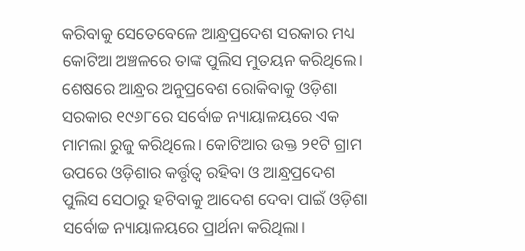କରିବାକୁ ସେତେବେଳେ ଆନ୍ଧ୍ରପ୍ରଦେଶ ସରକାର ମଧ୍ୟ କୋଟିଆ ଅଞ୍ଚଳରେ ତାଙ୍କ ପୁଲିସ ମୁତୟନ କରିଥିଲେ। ଶେଷରେ ଆନ୍ଧ୍ରର ଅନୁପ୍ରବେଶ ରୋକିବାକୁ ଓଡ଼ିଶା ସରକାର ୧୯୬୮ରେ ସର୍ବୋଚ୍ଚ ନ୍ୟାୟାଳୟରେ ଏକ ମାମଲା ରୁଜୁ କରିଥିଲେ। କୋଟିଆର ଉକ୍ତ ୨୧ଟି ଗ୍ରାମ ଉପରେ ଓଡ଼ିଶାର କର୍ତ୍ତୃତ୍ବ ରହିବା ଓ ଆନ୍ଧ୍ରପ୍ରଦେଶ ପୁଲିସ ସେଠାରୁ ହଟିବାକୁ ଆଦେଶ ଦେବା ପାଇଁ ଓଡ଼ିଶା ସର୍ବୋଚ୍ଚ ନ୍ୟାୟାଳୟରେ ପ୍ରାର୍ଥନା କରିଥିଲା।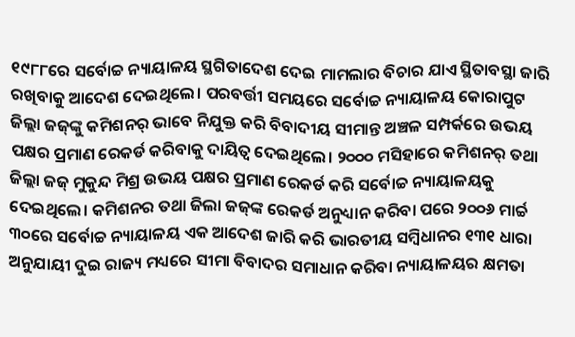୧୯୮୮ରେ ସର୍ବୋଚ୍ଚ ନ୍ୟାୟାଳୟ ସ୍ଥଗିତାଦେଶ ଦେଇ ମାମଲାର ବିଚାର ଯାଏ ସ୍ଥିତାବସ୍ଥା ଜାରି ରଖିବାକୁ ଆଦେଶ ଦେଇଥିଲେ। ପରବର୍ତ୍ତୀ ସମୟରେ ସର୍ବୋଚ୍ଚ ନ୍ୟାୟାଳୟ କୋରାପୁଟ ଜିଲ୍ଲା ଜଜ୍‌ଙ୍କୁ କମିଶନର୍‌ ଭାବେ ନିଯୁକ୍ତ କରି ବିବାଦୀୟ ସୀମାନ୍ତ ଅଞ୍ଚଳ ସମ୍ପର୍କରେ ଉଭୟ ପକ୍ଷର ପ୍ରମାଣ ରେକର୍ଡ କରିବାକୁ ଦାୟିତ୍ୱ ଦେଇଥିଲେ। ୨୦୦୦ ମସିହାରେ କମିଶନର୍‌ ତଥା ଜିଲ୍ଲା ଜଜ୍ ମୁକୁନ୍ଦ ମିଶ୍ର ଉଭୟ ପକ୍ଷର ପ୍ରମାଣ ରେକର୍ଡ କରି ସର୍ବୋଚ୍ଚ ନ୍ୟାୟାଳୟକୁ ଦେଇଥିଲେ। କମିଶନର ତଥା ଜିଲା ଜଜ୍‌ଙ୍କ ରେକର୍ଡ ଅନୁଧ୍ୟାନ କରିବା ପରେ ୨୦୦୬ ମାର୍ଚ୍ଚ ୩୦ରେ ସର୍ବୋଚ୍ଚ ନ୍ୟାୟାଳୟ ଏକ ଆଦେଶ ଜାରି କରି ଭାରତୀୟ ସମ୍ବିଧାନର ୧୩୧ ଧାରା ଅନୁଯାୟୀ ଦୁଇ ରାଜ୍ୟ ମଧ୍ୟରେ ସୀମା ବିବାଦର ସମାଧାନ କରିବା ନ୍ୟାୟାଳୟର କ୍ଷମତା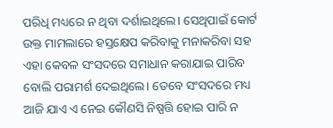ପରିଧି ମଧ୍ୟରେ ନ ଥିବା ଦର୍ଶାଇଥିଲେ। ସେଥିପାଇଁ କୋର୍ଟ ଉକ୍ତ ମାମଲାରେ ହସ୍ତକ୍ଷେପ କରିବାକୁ ମନାକରିବା ସହ ଏହା କେବଳ ସଂସଦରେ ସମାଧାନ କରାଯାଇ ପାରିବ ବୋଲି ପରାମର୍ଶ ଦେଇଥିଲେ। ତେବେ ସଂସଦରେ ମଧ୍ୟ ଆଜି ଯାଏ ଏ ନେଇ କୌଣସି ନିଷ୍ପତ୍ତି ହୋଇ ପାରି ନ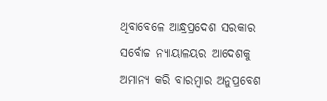ଥିବାବେଳେ ଆନ୍ଧ୍ରପ୍ରଦେଶ ସରକାର ସର୍ବୋଚ୍ଚ ନ୍ୟାୟାଳୟର ଆଦେଶକୁ ଅମାନ୍ୟ କରି ବାରମ୍ବାର ଅନୁପ୍ରବେଶ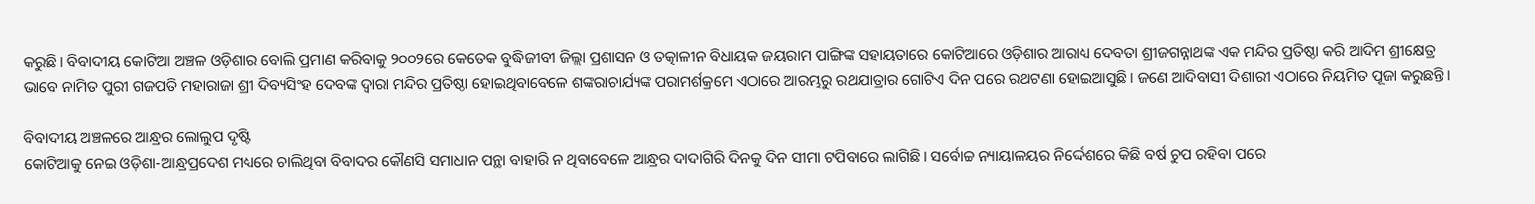କରୁଛି। ବିବାଦୀୟ କୋଟିଆ ଅଞ୍ଚଳ ଓଡ଼ିଶାର ବୋଲି ପ୍ରମାଣ କରିବାକୁ ୨୦୦୨ରେ କେତେକ ବୁଦ୍ଧିଜୀବୀ ଜିଲ୍ଲା ପ୍ରଶାସନ ଓ ତତ୍କାଳୀନ ବିଧାୟକ ଜୟରାମ ପାଙ୍ଗିଙ୍କ ସହାୟତାରେ କୋଟିଆରେ ଓଡ଼ିଶାର ଆରାଧ୍ୟ ଦେବତା ଶ୍ରୀଜଗନ୍ନାଥଙ୍କ ଏକ ମନ୍ଦିର ପ୍ରତିଷ୍ଠା କରି ଆଦିମ ଶ୍ରୀକ୍ଷେତ୍ର ଭାବେ ନାମିତ ପୁରୀ ଗଜପତି ମହାରାଜା ଶ୍ରୀ ଦିବ୍ୟସିଂହ ଦେବଙ୍କ ଦ୍ୱାରା ମନ୍ଦିର ପ୍ରତିଷ୍ଠା ହୋଇଥିବାବେଳେ ଶଙ୍କରାଚାର୍ଯ୍ୟଙ୍କ ପରାମର୍ଶକ୍ରମେ ଏଠାରେ ଆରମ୍ଭରୁ ରଥଯାତ୍ରାର ଗୋଟିଏ ଦିନ ପରେ ରଥଟଣା ହୋଇଆସୁଛି। ଜଣେ ଆଦିବାସୀ ଦିଶାରୀ ଏଠାରେ ନିୟମିତ ପୂଜା କରୁଛନ୍ତି।

ବିବାଦୀୟ ଅଞ୍ଚଳରେ ଆନ୍ଧ୍ରର ଲୋଲୁପ ଦୃଷ୍ଟି
କୋଟିଆକୁ ନେଇ ଓଡ଼ିଶା-ଆନ୍ଧ୍ରପ୍ରଦେଶ ମଧ୍ୟରେ ଚାଲିଥିବା ବିବାଦର କୌଣସି ସମାଧାନ ପନ୍ଥା ବାହାରି ନ ଥିବାବେଳେ ଆନ୍ଧ୍ରର ଦାଦାଗିରି ଦିନକୁ ଦିନ ସୀମା ଟପିବାରେ ଲାଗିଛି। ସର୍ବୋଚ୍ଚ ନ୍ୟାୟାଳୟର ନିର୍ଦ୍ଦେଶରେ କିଛି ବର୍ଷ ଚୁପ ରହିବା ପରେ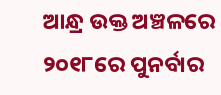ଆନ୍ଧ୍ର ଉକ୍ତ ଅଞ୍ଚଳରେ ୨୦୧୮ରେ ପୁନର୍ବାର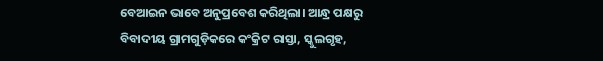ବେଆଇନ ଭାବେ ଅନୁପ୍ରବେଶ କରିଥିଲା। ଆନ୍ଧ୍ର ପକ୍ଷରୁ ବିବାଦୀୟ ଗ୍ରାମଗୁଡ଼ିକରେ କଂକ୍ରିଟ ରାସ୍ତା, ସ୍କୁଲଗୃହ,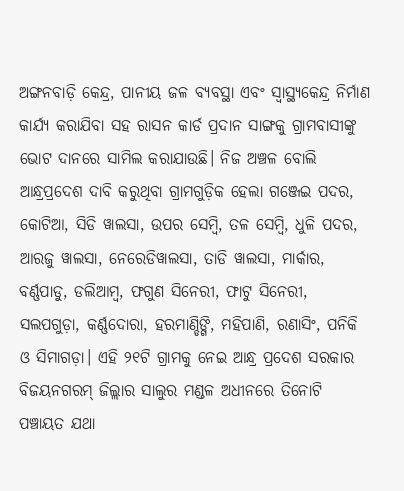ଅଙ୍ଗନବାଡ଼ି କେନ୍ଦ୍ର, ପାନୀୟ ଜଳ ବ୍ୟବସ୍ଥା ଏବଂ ସ୍ୱାସ୍ଥ୍ୟକେନ୍ଦ୍ର ନିର୍ମାଣ କାର୍ଯ୍ୟ କରାଯିବା ସହ ରାସନ କାର୍ଡ ପ୍ରଦାନ ସାଙ୍ଗକୁ ଗ୍ରାମବାସୀଙ୍କୁ ଭୋଟ ଦାନରେ ସାମିଲ କରାଯାଉଛି। ନିଜ ଅଞ୍ଚଳ ବୋଲି ଆନ୍ଧ୍ରପ୍ରଦେଶ ଦାବି କରୁଥିବା ଗ୍ରାମଗୁଡ଼ିକ ହେଲା ଗଞ୍ଜେଇ ପଦର, କୋଟିଆ, ସିଡି ୱାଲସା, ଉପର ସେମ୍ବି, ତଳ ସେମ୍ବି, ଧୁଳି ପଦର, ଆରଜୁ ୱାଲସା, ନେରେଡିୱାଲସା, ତାଡି ୱାଲସା, ମାର୍କାର, ବର୍ଣ୍ଣପାଡୁ, ଡଲିଆମ୍ବ, ଫଗୁଣ ସିନେରୀ, ଫାଟୁ ସିନେରୀ, ସଲପଗୁଡ଼ା, କର୍ଣ୍ଣଦୋରା, ହରମାଣ୍ଡିଙ୍ଗି, ମହିପାଣି, ରଣାସିଂ, ପନିକି ଓ ସିମାଗଡ଼ା। ଏହି ୨୧ଟି ଗ୍ରାମକୁ ନେଇ ଆନ୍ଧ୍ର ପ୍ରଦେଶ ସରକାର ବିଜୟନଗରମ୍‌ ଜିଲ୍ଲାର ସାଲୁର ମଣ୍ଡଳ ଅଧୀନରେ ତିନୋଟି ପଞ୍ଚାୟତ ଯଥା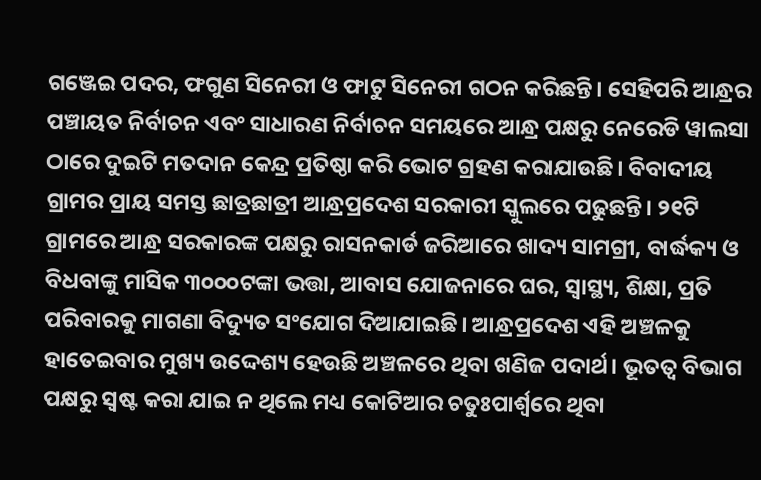ଗଞ୍ଜେଇ ପଦର, ଫଗୁଣ ସିନେରୀ ଓ ଫାଟୁ ସିନେରୀ ଗଠନ କରିଛନ୍ତି। ସେହିପରି ଆନ୍ଧ୍ରର ପଞ୍ଚାୟତ ନିର୍ବାଚନ ଏବଂ ସାଧାରଣ ନିର୍ବାଚନ ସମୟରେ ଆନ୍ଧ୍ର ପକ୍ଷରୁ ନେରେଡି ୱାଲସା ଠାରେ ଦୁଇଟି ମତଦାନ କେନ୍ଦ୍ର ପ୍ରତିଷ୍ଠା କରି ଭୋଟ ଗ୍ରହଣ କରାଯାଉଛି। ବିବାଦୀୟ ଗ୍ରାମର ପ୍ରାୟ ସମସ୍ତ ଛାତ୍ରଛାତ୍ରୀ ଆନ୍ଧ୍ରପ୍ରଦେଶ ସରକାରୀ ସ୍କୁଲରେ ପଢୁଛନ୍ତି। ୨୧ଟି ଗ୍ରାମରେ ଆନ୍ଧ୍ର ସରକାରଙ୍କ ପକ୍ଷରୁ ରାସନକାର୍ଡ ଜରିଆରେ ଖାଦ୍ୟ ସାମଗ୍ରୀ, ବାର୍ଦ୍ଧକ୍ୟ ଓ ବିଧବାଙ୍କୁ ମାସିକ ୩୦୦୦ଟଙ୍କା ଭତ୍ତା, ଆବାସ ଯୋଜନାରେ ଘର, ସ୍ୱାସ୍ଥ୍ୟ, ଶିକ୍ଷା, ପ୍ରତି ପରିବାରକୁ ମାଗଣା ବିଦ୍ୟୁତ ସଂଯୋଗ ଦିଆଯାଇଛି। ଆନ୍ଧ୍ରପ୍ରଦେଶ ଏହି ଅଞ୍ଚଳକୁ ହାତେଇବାର ମୁଖ୍ୟ ଉଦ୍ଦେଶ୍ୟ ହେଉଛି ଅଞ୍ଚଳରେ ଥିବା ଖଣିଜ ପଦାର୍ଥ। ଭୂତତ୍ୱ ବିଭାଗ ପକ୍ଷରୁ ସ୍ୱଷ୍ଟ କରା ଯାଇ ନ ଥିଲେ ମଧ୍ୟ କୋଟିଆର ଚତୁଃପାର୍ଶ୍ବରେ ଥିବା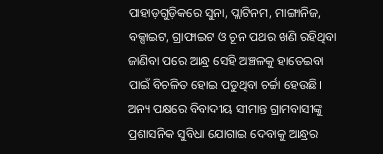ପାହାଡ଼ଗୁଡ଼ିକରେ ସୁନା, ପ୍ଲାଟିନମ, ମାଙ୍ଗାନିଜ, ବକ୍ସାଇଟ, ଗ୍ରାଫାଇଟ ଓ ଚୂନ ପଥର ଖଣି ରହିଥିବା ଜାଣିବା ପରେ ଆନ୍ଧ୍ର ସେହି ଅଞ୍ଚଳକୁ ହାତେଇବା ପାଇଁ ବିଚଳିତ ହୋଇ ପଡୁଥିବା ଚର୍ଚ୍ଚା ହେଉଛି। ଅନ୍ୟ ପକ୍ଷରେ ବିବାଦୀୟ ସୀମାନ୍ତ ଗ୍ରାମବାସୀଙ୍କୁ ପ୍ରଶାସନିକ ସୁବିଧା ଯୋଗାଇ ଦେବାକୁ ଆନ୍ଧ୍ରର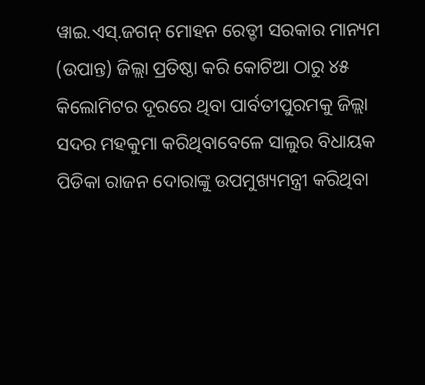ୱାଇ.ଏସ୍‌.ଜଗନ୍ ମୋହନ ରେଡ୍ଡୀ ସରକାର ମାନ୍ୟମ (ଉପାନ୍ତ) ଜିଲ୍ଲା ପ୍ରତିଷ୍ଠା କରି କୋଟିଆ ଠାରୁ ୪୫ କିଲୋମିଟର ଦୂରରେ ଥିବା ପାର୍ବତୀପୁରମକୁ ଜିଲ୍ଲା ସଦର ମହକୁମା କରିଥିବାବେଳେ ସାଲୁର ବିଧାୟକ ପିଡିକା ରାଜନ ଦୋରାଙ୍କୁ ଉପମୁଖ୍ୟମନ୍ତ୍ରୀ କରିଥିବା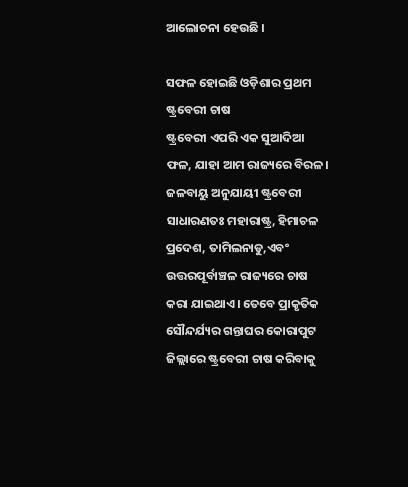ଆଲୋଚନା ହେଉଛି ।

ସଫଳ ହୋଇଛି ଓଡ଼ିଶାର ପ୍ରଥମ ଷ୍ଟ୍ରବେରୀ ଚାଷ
ଷ୍ଟ୍ରବେରୀ ଏପରି ଏକ ସୁଆଦିଆ ଫଳ, ଯାହା ଆମ ରାଜ୍ୟରେ ବିରଳ। ଜଳବାୟୁ ଅନୁଯାୟୀ ଷ୍ଟ୍ରବେରୀ ସାଧାରଣତଃ ମହାରାଷ୍ଟ୍ର, ହିମାଚଳ ପ୍ରଦେଶ, ତାମିଲନାଡୁ,ଏବଂ ଉତ୍ତରପୂର୍ବାଞ୍ଚଳ ରାଜ୍ୟରେ ଚାଷ କରା ଯାଇଥାଏ। ତେବେ ପ୍ରାକୃତିକ ସୌନ୍ଦର୍ଯ୍ୟର ଗନ୍ତାଘର କୋରାପୁଟ ଜିଲ୍ଲାରେ ଷ୍ଟ୍ରବେରୀ ଚାଷ କରିବାକୁ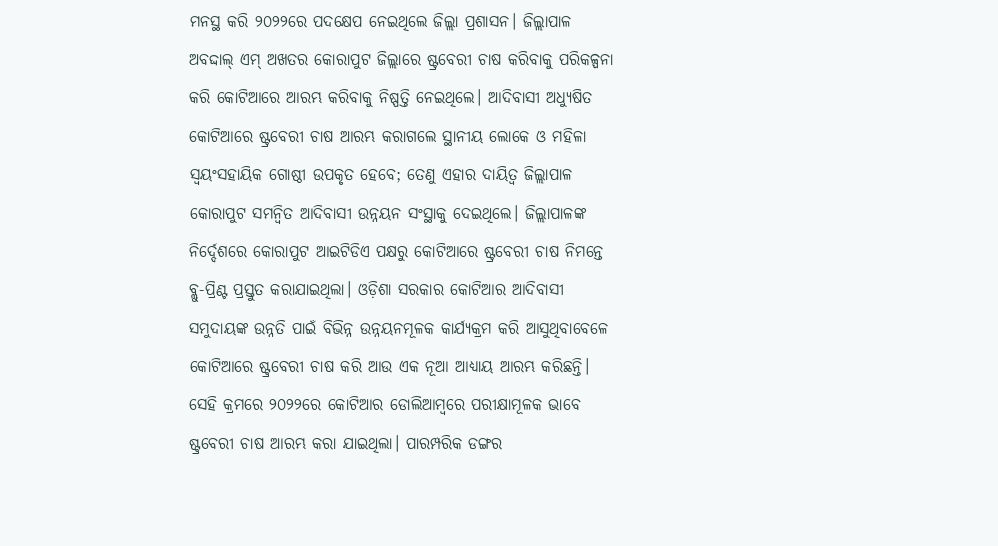ମନସ୍ଥ କରି ୨୦୨୨ରେ ପଦକ୍ଷେପ ନେଇଥିଲେ ଜିଲ୍ଲା ପ୍ରଶାସନ। ଜିଲ୍ଲାପାଳ ଅବଦ୍ଦାଲ୍ ଏମ୍ ଅଖତର କୋରାପୁଟ ଜିଲ୍ଲାରେ ଷ୍ଟ୍ରବେରୀ ଚାଷ କରିବାକୁ ପରିକଳ୍ପନା କରି କୋଟିଆରେ ଆରମ୍ଭ କରିବାକୁ ନିଷ୍ପତ୍ତି ନେଇଥିଲେ। ଆଦିବାସୀ ଅଧ୍ୟୁଷିତ କୋଟିଆରେ ଷ୍ଟ୍ରବେରୀ ଚାଷ ଆରମ୍ଭ କରାଗଲେ ସ୍ଥାନୀୟ ଲୋକେ ଓ ମହିଳା ସ୍ୱୟଂସହାୟିକ ଗୋଷ୍ଠୀ ଉପକୃତ ହେବେ; ତେଣୁ ଏହାର ଦାୟିତ୍ୱ ଜିଲ୍ଲାପାଳ କୋରାପୁଟ ସମନ୍ୱିତ ଆଦିବାସୀ ଉନ୍ନୟନ ସଂସ୍ଥାକୁ ଦେଇଥିଲେ। ଜିଲ୍ଲାପାଳଙ୍କ ନିର୍ଦ୍ଦେଶରେ କୋରାପୁଟ ଆଇଟିଡିଏ ପକ୍ଷରୁ କୋଟିଆରେ ଷ୍ଟ୍ରବେରୀ ଚାଷ ନିମନ୍ତେ ବ୍ଲୁ-ପ୍ରିଣ୍ଟ ପ୍ରସ୍ତୁତ କରାଯାଇଥିଲା। ଓଡ଼ିଶା ସରକାର କୋଟିଆର ଆଦିବାସୀ ସମୁଦାୟଙ୍କ ଉନ୍ନତି ପାଇଁ ବିଭିନ୍ନ ଉନ୍ନୟନମୂଳକ କାର୍ଯ୍ୟକ୍ରମ କରି ଆସୁଥିବାବେଳେ କୋଟିଆରେ ଷ୍ଟ୍ରବେରୀ ଚାଷ କରି ଆଉ ଏକ ନୂଆ ଆଧ୍ୟାୟ ଆରମ୍ଭ କରିଛନ୍ତି। ସେହି କ୍ରମରେ ୨୦୨୨ରେ କୋଟିଆର ଡୋଲିଆମ୍ବରେ ପରୀକ୍ଷାମୂଳକ ଭାବେ ଷ୍ଟ୍ରବେରୀ ଚାଷ ଆରମ୍ଭ କରା ଯାଇଥିଲା। ପାରମ୍ପରିକ ଡଙ୍ଗର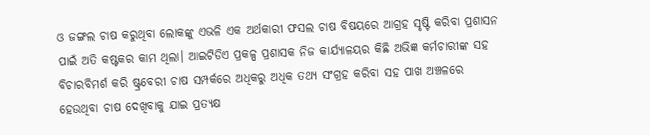ଓ ଜଙ୍ଗଲ ଚାଷ କରୁଥିବା ଲୋକଙ୍କୁ ଏଭଳି ଏକ ଅର୍ଥକାରୀ ଫସଲ ଚାଷ ବିଷୟରେ ଆଗ୍ରହ ସୃଷ୍ଟି କରିବା ପ୍ରଶାସନ ପାଇଁ ଅତି କଷ୍ଟକର କାମ ଥିଲା। ଆଇଟିଡିଏ ପ୍ରକଳ୍ପ ପ୍ରଶାସକ ନିଜ କାର୍ଯ୍ୟାଳୟର କିଛି ଅଭିଜ୍ଞ କର୍ମଚାରୀଙ୍କ ସହ ବିଚାରବିମର୍ଶ କରି ଷ୍ଟ୍ରବେରୀ ଚାଷ ସମ୍ପର୍କରେ ଅଧିକରୁ ଅଧିକ ତଥ୍ୟ ସଂଗ୍ରହ କରିବା ସହ ପାଖ ଅଞ୍ଚଳରେ ହେଉଥିବା ଚାଷ ଦେଖିବାକୁ ଯାଇ ପ୍ରତ୍ୟକ୍ଷ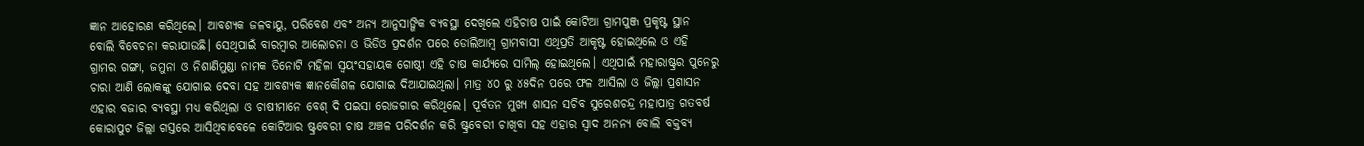ଜ୍ଞାନ ଆହୋରଣ କରିଥିଲେ। ଆବଶ୍ୟକ ଜଳବାୟୁ, ପରିବେଶ ଏବଂ ଅନ୍ୟ ଆନୁସାଙ୍ଗିକ ବ୍ୟବସ୍ଥା ଦେଖିଲେ ଏହିଚାଷ ପାଇଁ କୋଟିଆ ଗ୍ରାମପୁଞ୍ଜ ପ୍ରକୃଷ୍ଟ ସ୍ଥାନ ବୋଲି ବିବେଚନା କରାଯାଉଛି। ସେଥିପାଇଁ ବାରମ୍ବାର ଆଲୋଚନା ଓ ଭିଡିଓ ପ୍ରଦର୍ଶନ ପରେ ଡୋଲିଆମ୍ବ ଗ୍ରାମବାସୀ ଏଥିପ୍ରତି ଆକୃଷ୍ଟ ହୋଇଥିଲେ ଓ ଏହି ଗ୍ରାମର ଗଙ୍ଗା, ଜମୁନା ଓ ନିଶାଣିମୁଣ୍ଡା ନାମକ ତିନୋଟି ମହିଳା ସ୍ୱୟଂସହାୟକ ଗୋଷ୍ଠୀ ଏହି ଚାଷ କାର୍ଯ୍ୟରେ ସାମିଲ୍ ହୋଇଥିଲେ। ଏଥିପାଇଁ ମହାରାଷ୍ଟ୍ରର ପୁନେରୁ ଚାରା ଆଣି ଲୋକଙ୍କୁ ଯୋଗାଇ ଦେବା ସହ ଆବଶ୍ୟକ ଜ୍ଞାନକୌଶଳ ଯୋଗାଇ ଦିଆଯାଇଥିଲା। ମାତ୍ର ୪୦ ରୁ ୪୫ଦିନ ପରେ ଫଳ ଆସିଲା ଓ ଜିଲ୍ଲା ପ୍ରଶାସନ ଏହାର ବଜାର ବ୍ୟବସ୍ଥା ମଧ୍ୟ କରିଥିଲା ଓ ଚାଷୀମାନେ ବେଶ୍ ଦି ପଇସା ରୋଜଗାର କରିଥିଲେ। ପୂର୍ବତନ ମୁଖ୍ୟ ଶାସନ ସଚିବ ସୁରେଶଚନ୍ଦ୍ର ମହାପାତ୍ର ଗତବର୍ଷ କୋରାପୁଟ ଜିଲ୍ଲା ଗସ୍ତରେ ଆସିଥିବାବେଳେ କୋଟିଆର ଷ୍ଟ୍ରବେରୀ ଚାଷ ଅଞ୍ଚଳ ପରିଦର୍ଶନ କରି ଷ୍ଟ୍ରବେରୀ ଚାଖିବା ସହ ଏହାର ସ୍ୱାଦ ଅନନ୍ୟ ବୋଲି ବକ୍ତବ୍ୟ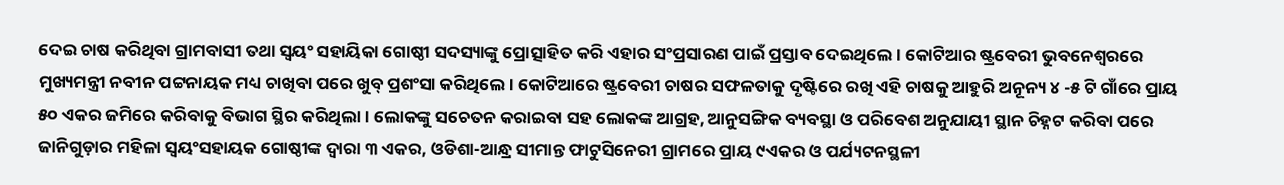ଦେଇ ଚାଷ କରିଥିବା ଗ୍ରାମବାସୀ ତଥା ସ୍ୱୟଂ ସହାୟିକା ଗୋଷ୍ଠୀ ସଦସ୍ୟାଙ୍କୁ ପ୍ରୋତ୍ସାହିତ କରି ଏହାର ସଂପ୍ରସାରଣ ପାଇଁ ପ୍ରସ୍ତାବ ଦେଇଥିଲେ। କୋଟିଆର ଷ୍ଟ୍ରବେରୀ ଭୁବନେଶ୍ୱରରେ ମୁଖ୍ୟମନ୍ତ୍ରୀ ନବୀନ ପଟ୍ଟନାୟକ ମଧ୍ୟ ଚାଖିବା ପରେ ଖୁବ୍ ପ୍ରଶଂସା କରିଥିଲେ। କୋଟିଆରେ ଷ୍ଟ୍ରବେରୀ ଚାଷର ସଫଳତାକୁ ଦୃଷ୍ଟିରେ ରଖି ଏହି ଚାଷକୁ ଆହୁରି ଅନୂନ୍ୟ ୪ -୫ ଟି ଗାଁରେ ପ୍ରାୟ ୫୦ ଏକର ଜମିରେ କରିବାକୁ ବିଭାଗ ସ୍ଥିର କରିଥିଲା। ଲୋକଙ୍କୁ ସଚେତନ କରାଇବା ସହ ଲୋକଙ୍କ ଆଗ୍ରହ, ଆନୁସଙ୍ଗିକ ବ୍ୟବସ୍ଥା ଓ ପରିବେଶ ଅନୁଯାୟୀ ସ୍ଥାନ ଚିହ୍ନଟ କରିବା ପରେ ଜାନିଗୁଡ଼ାର ମହିଳା ସ୍ୱୟଂସହାୟକ ଗୋଷ୍ଠୀଙ୍କ ଦ୍ୱାରା ୩ ଏକର, ଓଡିଶା-ଆନ୍ଧ୍ର ସୀମାନ୍ତ ଫାଟୁସିନେରୀ ଗ୍ରାମରେ ପ୍ରାୟ ୯ଏକର ଓ ପର୍ଯ୍ୟଟନସ୍ଥଳୀ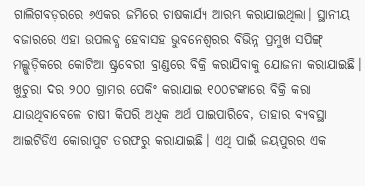ଗାଲିଗବଡ଼ରରେ ୬ଏକର ଜମିରେ ଚାଷକାର୍ଯ୍ୟ ଆରମ୍ଭ କରାଯାଇଥିଲା। ସ୍ଥାନୀୟ ବଜାରରେ ଏହା ଉପଲବ୍ଧ ହେବାସହ ଭୁବନେଶ୍ୱରର ବିଭିନ୍ନ ପ୍ରମୁଖ ସପିଙ୍ଗ୍‌ ମଲ୍ଗୁଡ଼ିକରେ କୋଟିଆ ଷ୍ଟ୍ରବେରୀ ବ୍ରାଣ୍ଡରେ ବିକ୍ରି କରାଯିବାକୁ ଯୋଜନା କରାଯାଇଛି। ଖୁଚୁରା ଦର ୨୦୦ ଗ୍ରାମର ପେକିଂ କରାଯାଇ ୧୦୦ଟଙ୍କାରେ ବିକ୍ରି କରା ଯାଉଥିବାବେଳେ ଚାଷୀ କିପରି ଅଧିକ ଅର୍ଥ ପାଇପାରିବେ, ତାହାର ବ୍ୟବସ୍ଥା ଆଇଟିଡିଏ କୋରାପୁଟ ତରଫରୁ କରାଯାଇଛି। ଏଥି ପାଇଁ ଜୟପୁରର ଏକ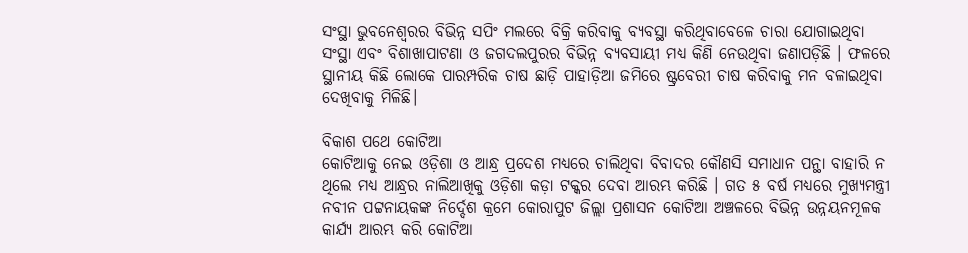ସଂସ୍ଥା ଭୁବନେଶ୍ୱରର ବିଭିନ୍ନ ସପିଂ ମଲରେ ବିକ୍ରି କରିବାକୁ ବ୍ୟବସ୍ଥା କରିଥିବାବେଳେ ଚାରା ଯୋଗାଇଥିବା ସଂସ୍ଥା ଏବଂ ବିଶାଖାପାଟଣା ଓ ଜଗଦଲପୁରର ବିଭିନ୍ନ ବ୍ୟବସାୟୀ ମଧ୍ୟ କିଣି ନେଉଥିବା ଜଣାପଡ଼ିଛି । ଫଳରେ ସ୍ଥାନୀୟ କିଛି ଲୋକେ ପାରମ୍ପରିକ ଚାଷ ଛାଡ଼ି ପାହାଡ଼ିଆ ଜମିରେ ଷ୍ଟ୍ରବେରୀ ଚାଷ କରିବାକୁ ମନ ବଳାଇଥିବା ଦେଖିବାକୁ ମିଳିଛି।

ବିକାଶ ପଥେ କୋଟିଆ
କୋଟିଆକୁ ନେଇ ଓଡ଼ିଶା ଓ ଆନ୍ଧ୍ର ପ୍ରଦେଶ ମଧ୍ୟରେ ଚାଲିଥିବା ବିବାଦର କୌଣସି ସମାଧାନ ପନ୍ଥା ବାହାରି ନ ଥିଲେ ମଧ୍ୟ ଆନ୍ଧ୍ରର ନାଲିଆଖିକୁ ଓଡ଼ିଶା କଡ଼ା ଟକ୍କର ଦେବା ଆରମ୍ଭ କରିଛି । ଗତ ୫ ବର୍ଷ ମଧ୍ୟରେ ମୁଖ୍ୟମନ୍ତ୍ରୀ ନବୀନ ପଟ୍ଟନାୟକଙ୍କ ନିର୍ଦ୍ଦେଶ କ୍ରମେ କୋରାପୁଟ ଜିଲ୍ଲା ପ୍ରଶାସନ କୋଟିଆ ଅଞ୍ଚଳରେ ବିଭିନ୍ନ ଉନ୍ନୟନମୂଳକ କାର୍ଯ୍ୟ ଆରମ୍ଭ କରି କୋଟିଆ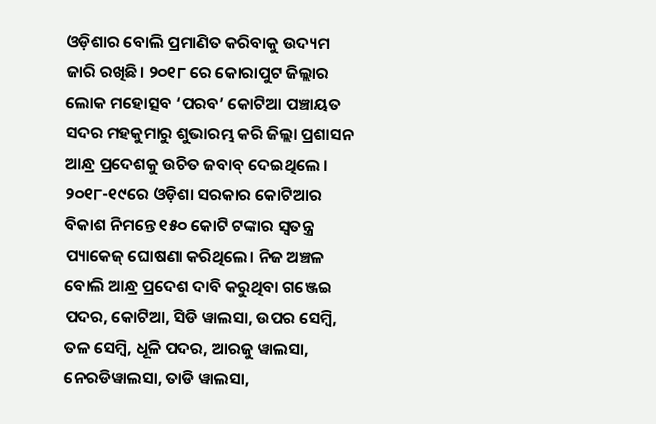ଓଡ଼ିଶାର ବୋଲି ପ୍ରମାଣିତ କରିବାକୁ ଉଦ୍ୟମ ଜାରି ରଖିଛି। ୨୦୧୮ ରେ କୋରାପୁଟ ଜିଲ୍ଲାର ଲୋକ ମହୋତ୍ସବ ‘ପରବ’ କୋଟିଆ ପଞ୍ଚାୟତ ସଦର ମହକୁମାରୁ ଶୁଭାରମ୍ଭ କରି ଜିଲ୍ଲା ପ୍ରଶାସନ ଆନ୍ଧ୍ର ପ୍ରଦେଶକୁ ଉଚିତ ଜବାବ୍ ଦେଇଥିଲେ । ୨୦୧୮-୧୯ରେ ଓଡ଼ିଶା ସରକାର କୋଟିଆର ବିକାଶ ନିମନ୍ତେ ୧୫୦ କୋଟି ଟଙ୍କାର ସ୍ୱତନ୍ତ୍ର ପ୍ୟାକେଜ୍ ଘୋଷଣା କରିଥିଲେ। ନିଜ ଅଞ୍ଚଳ ବୋଲି ଆନ୍ଧ୍ର ପ୍ରଦେଶ ଦାବି କରୁଥିବା ଗଞ୍ଜେଇ ପଦର, କୋଟିଆ, ସିଡି ୱାଲସା, ଉପର ସେମ୍ବି, ତଳ ସେମ୍ବି, ଧୂଳି ପଦର, ଆରଜୁ ୱାଲସା, ନେରଡିୱାଲସା, ତାଡି ୱାଲସା,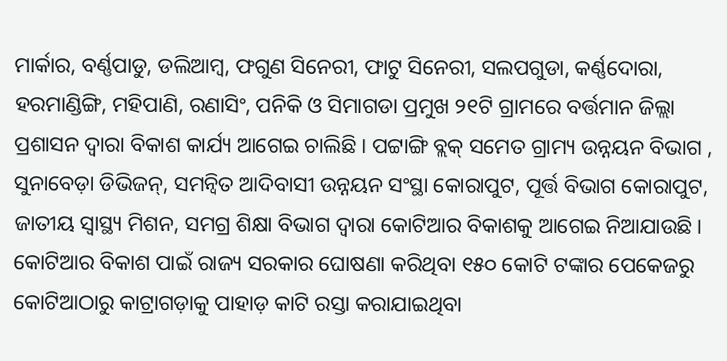ମାର୍କାର, ବର୍ଣ୍ଣପାଡୁ, ଡଲିଆମ୍ବ, ଫଗୁଣ ସିନେରୀ, ଫାଟୁ ସିନେରୀ, ସଲପଗୁଡା, କର୍ଣ୍ଣଦୋରା, ହରମାଣ୍ଡିଙ୍ଗି, ମହିପାଣି, ରଣାସିଂ, ପନିକି ଓ ସିମାଗଡା ପ୍ରମୁଖ ୨୧ଟି ଗ୍ରାମରେ ବର୍ତ୍ତମାନ ଜିଲ୍ଲା ପ୍ରଶାସନ ଦ୍ୱାରା ବିକାଶ କାର୍ଯ୍ୟ ଆଗେଇ ଚାଲିଛି । ପଟ୍ଟାଙ୍ଗି ବ୍ଲକ୍ ସମେତ ଗ୍ରାମ୍ୟ ଉନ୍ନୟନ ବିଭାଗ , ସୁନାବେଡ଼ା ଡିଭିଜନ୍‌, ସମନ୍ୱିତ ଆଦିବାସୀ ଉନ୍ନୟନ ସଂସ୍ଥା କୋରାପୁଟ, ପୂର୍ତ୍ତ ବିଭାଗ କୋରାପୁଟ, ଜାତୀୟ ସ୍ୱାସ୍ଥ୍ୟ ମିଶନ, ସମଗ୍ର ଶିକ୍ଷା ବିଭାଗ ଦ୍ୱାରା କୋଟିଆର ବିକାଶକୁ ଆଗେଇ ନିଆଯାଉଛି। କୋଟିଆର ବିକାଶ ପାଇଁ ରାଜ୍ୟ ସରକାର ଘୋଷଣା କରିଥିବା ୧୫୦ କୋଟି ଟଙ୍କାର ପେକେଜରୁ କୋଟିଆଠାରୁ କାଟ୍ରାଗଡ଼ାକୁ ପାହାଡ଼ କାଟି ରସ୍ତା କରାଯାଇଥିବା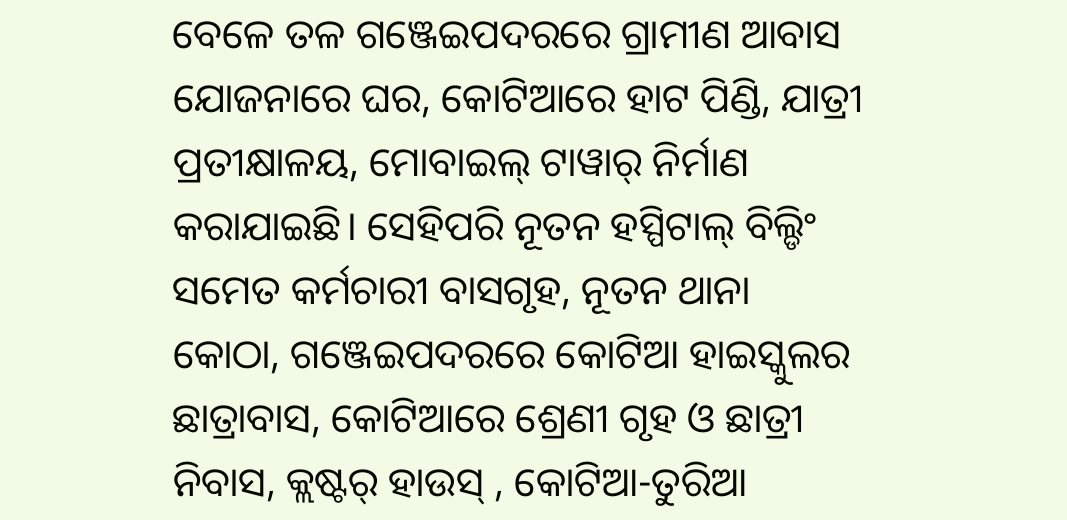ବେଳେ ତଳ ଗଞ୍ଜେଇପଦରରେ ଗ୍ରାମୀଣ ଆବାସ ଯୋଜନାରେ ଘର, କୋଟିଆରେ ହାଟ ପିଣ୍ଡି, ଯାତ୍ରୀ ପ୍ରତୀକ୍ଷାଳୟ, ମୋବାଇଲ୍ ଟାୱାର୍ ନିର୍ମାଣ କରାଯାଇଛି। ସେହିପରି ନୂତନ ହସ୍ପିଟାଲ୍ ବିଲ୍ଡିଂ ସମେତ କର୍ମଚାରୀ ବାସଗୃହ, ନୂତନ ଥାନା କୋଠା, ଗଞ୍ଜେଇପଦରରେ କୋଟିଆ ହାଇସ୍କୁଲର ଛାତ୍ରାବାସ, କୋଟିଆରେ ଶ୍ରେଣୀ ଗୃହ ଓ ଛାତ୍ରୀ ନିବାସ, କ୍ଲଷ୍ଟର୍ ହାଉସ୍ , କୋଟିଆ-ତୁରିଆ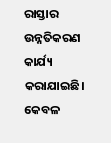ରାସ୍ତାର ଉନ୍ନତିକରଣ କାର୍ଯ୍ୟ କରାଯାଇଛି। କେବଳ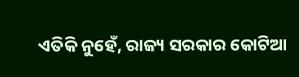ଏତିକି ନୁହେଁ, ରାଜ୍ୟ ସରକାର କୋଟିଆ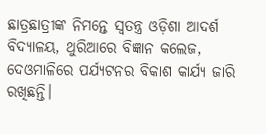ଛାତ୍ରଛାତ୍ରୀଙ୍କ ନିମନ୍ତେ ସ୍ୱତନ୍ତ୍ର ଓଡ଼ିଶା ଆଦର୍ଶ ବିଦ୍ୟାଳୟ, ଥୁରିଆରେ ବିଜ୍ଞାନ କଲେଜ, ଦେଓମାଳିରେ ପର୍ଯ୍ୟଟନର ବିକାଶ କାର୍ଯ୍ୟ ଜାରି ରଖିଛନ୍ତି।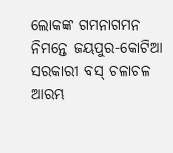ଲୋକଙ୍କ ଗମନାଗମନ ନିମନ୍ତେ ଜୟପୁର-କୋଟିଆ ସରକାରୀ ବସ୍ ଚଳାଚଳ ଆରମ୍ଭ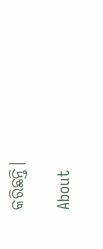କରିଛନ୍ତି।

About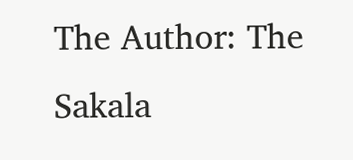The Author: The Sakala